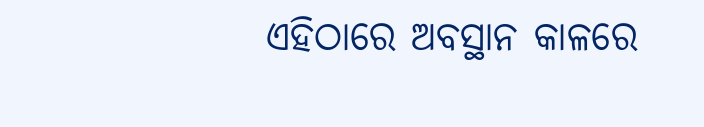ଏହିଠାରେ ଅବସ୍ଥାନ କାଳରେ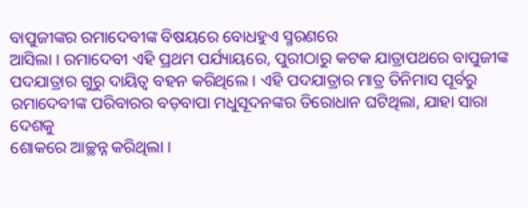ବାପୁଜୀଙ୍କର ରମାଦେବୀଙ୍କ ବିଷୟରେ ବୋଧହୁଏ ସ୍ମରଣରେ
ଆସିଲା । ରମାଦେବୀ ଏହି ପ୍ରଥମ ପର୍ଯ୍ୟାୟରେ, ପୁରୀଠାରୁ କଟକ ଯାତ୍ରାପଥରେ ବାପୁଜୀଙ୍କ
ପଦଯାତ୍ରାର ଗୁରୁ ଦାୟିତ୍ୱ ବହନ କରିଥିଲେ । ଏହି ପଦଯାତ୍ରାର ମାତ୍ର ତିନିମାସ ପୂର୍ବରୁ
ରମାଦେବୀଙ୍କ ପରିବାରର ବଡ଼ବାପା ମଧୁସୂଦନଙ୍କର ତିରୋଧାନ ଘଟିଥିଲା, ଯାହା ସାରା ଦେଶକୁ
ଶୋକରେ ଆଚ୍ଛନ୍ନ କରିଥିଲା ।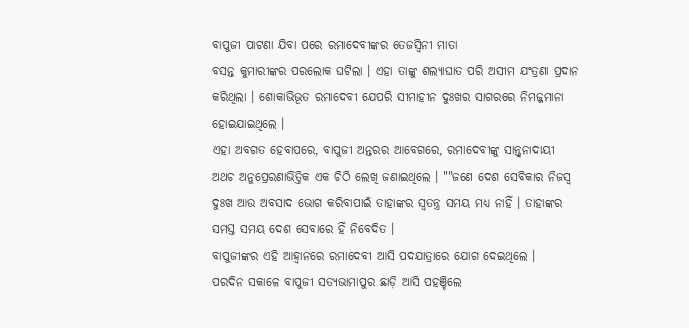ବାପୁଜୀ ପାଟଣା ଯିବା ପରେ ରମାଦେବୀଙ୍କର ତେଜସ୍ୱିନୀ ମାତା
ବସନ୍ତ କୁମାରୀଙ୍କର ପରଲୋକ ଘଟିଲା । ଏହା ତାଙ୍କୁ ଶଲ୍ୟାଘାତ ପରି ଅସୀମ ଯଂତ୍ରଣା ପ୍ରଦାନ
କରିଥିଲା । ଶୋକାଭିଭୂତ ରମାଦେବୀ ଯେପରି ସୀମାହୀନ ଦୁଃଖର ସାଗରରେ ନିମଜ୍ଜମାନା
ହୋଇଯାଇଥିଲେ ।
ଏହା ଅବଗତ ହେବାପରେ, ବାପୁଜୀ ଅନ୍ତରର ଆବେଗରେ, ରମାଦେବୀଙ୍କୁ ସାନ୍ତ୍ୱନାଦାୟୀ
ଅଥଚ ଅନୁପ୍ରେରଣାଭିତ୍ତିକ ଏକ ଚିଠି ଲେଖି ଜଣାଇଥିଲେ । ""ଜଣେ ଦେଶ ସେବିକାର ନିଜସ୍ୱ
ଦୁଃଖ ଆଉ ଅବସାଦ ଭୋଗ କରିବାପାଇଁ ତାହାଙ୍କର ସ୍ୱତନ୍ତ୍ର ସମୟ ମଧ୍ୟ ନାହିଁ । ତାହାଙ୍କର
ସମସ୍ତ ସମୟ ଦେଶ ସେବାରେ ହିଁ ନିବେଦିତ ।
ବାପୁଜୀଙ୍କର ଏହି ଆହ୍ୱାନରେ ରମାଦେବୀ ଆସି ପଦଯାତ୍ରାରେ ଯୋଗ ଦେଇଥିଲେ ।
ପରଦିନ ସକାଳେ ବାପୁଜୀ ସତ୍ୟଭାମାପୁର ଛାଡ଼ି ଆସି ପହଞ୍ଚିଲେ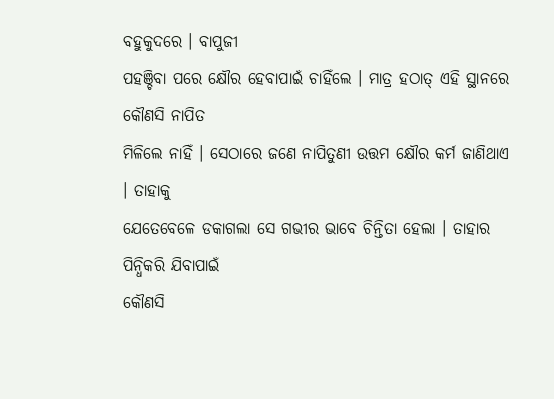ବହୁକୁଦରେ । ବାପୁଜୀ
ପହଞ୍ଚିବା ପରେ କ୍ଷୌର ହେବାପାଇଁ ଚାହିଁଲେ । ମାତ୍ର ହଠାତ୍ ଏହି ସ୍ଥାନରେ କୌଣସି ନାପିତ
ମିଳିଲେ ନାହିଁ । ସେଠାରେ ଜଣେ ନାପିତୁଣୀ ଉତ୍ତମ କ୍ଷୌର କର୍ମ ଜାଣିଥାଏ । ତାହାକୁ
ଯେତେବେଳେ ଡକାଗଲା ସେ ଗଭୀର ଭାବେ ଚିନ୍ତିତା ହେଲା । ତାହାର ପିନ୍ଧିକରି ଯିବାପାଇଁ
କୌଣସି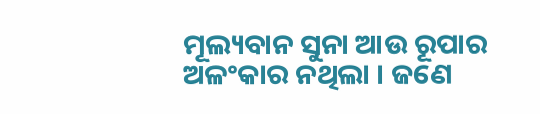ମୂଲ୍ୟବାନ ସୁନା ଆଉ ରୂପାର ଅଳଂକାର ନଥିଲା । ଜଣେ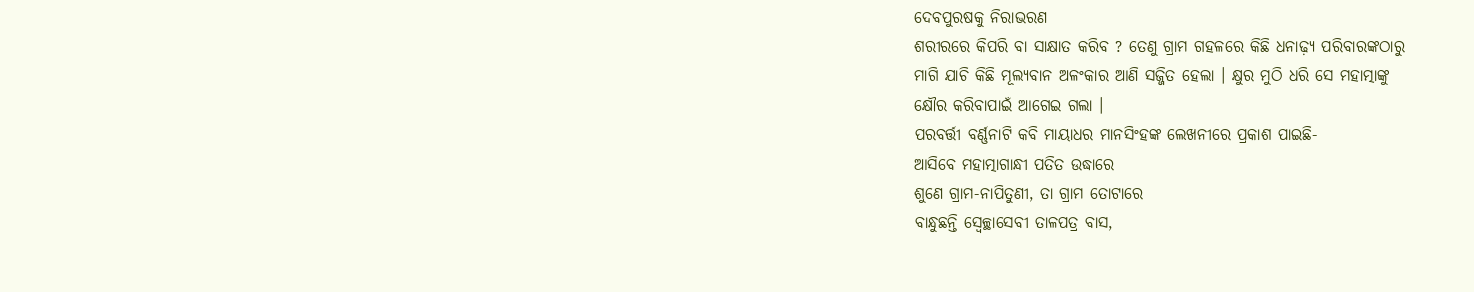ଦେବପୁରଷକୁ ନିରାଭରଣ
ଶରୀରରେ କିପରି ବା ସାକ୍ଷାତ କରିବ ? ତେଣୁ ଗ୍ରାମ ଗହଳରେ କିଛି ଧନାଢ଼୍ୟ ପରିବାରଙ୍କଠାରୁ
ମାଗି ଯାଚି କିଛି ମୂଲ୍ୟବାନ ଅଳଂକାର ଆଣି ସଜ୍ଜିତ ହେଲା । କ୍ଷୁର ମୁଠି ଧରି ସେ ମହାତ୍ମାଙ୍କୁ
କ୍ଷୌର କରିବାପାଇଁ ଆଗେଇ ଗଲା ।
ପରବର୍ତ୍ତୀ ବର୍ଣ୍ଣନାଟି କବି ମାୟାଧର ମାନସିଂହଙ୍କ ଲେଖନୀରେ ପ୍ରକାଶ ପାଇଛି-
ଆସିବେ ମହାତ୍ମାଗାନ୍ଧୀ ପତିତ ଉଦ୍ଧାରେ
ଶୁଣେ ଗ୍ରାମ-ନାପିତୁଣୀ, ତା ଗ୍ରାମ ତୋଟାରେ
ବାନ୍ଧୁଛନ୍ତି ସ୍ୱେଚ୍ଛାସେବୀ ତାଳପତ୍ର ବାସ,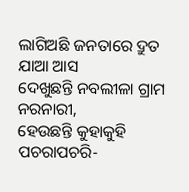ଲାଗିଅଛି ଜନତାରେ ଦ୍ରୁତ ଯାଆ ଆସ
ଦେଖୁଛନ୍ତି ନବଲୀଳା ଗ୍ରାମ ନରନାରୀ,
ହେଉଛନ୍ତି କୁହାକୁହି ପଚରାପଚରି-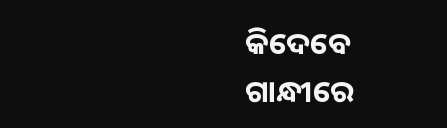କିଦେବେ ଗାନ୍ଧୀରେ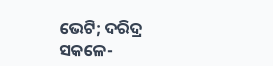ଭେଟି; ଦରିଦ୍ର ସକଳେ-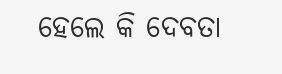ହେଲେ କି ଦେବତା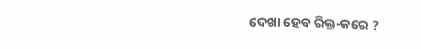ଦେଖା ହେବ ରିକ୍ତ-କରେ ?